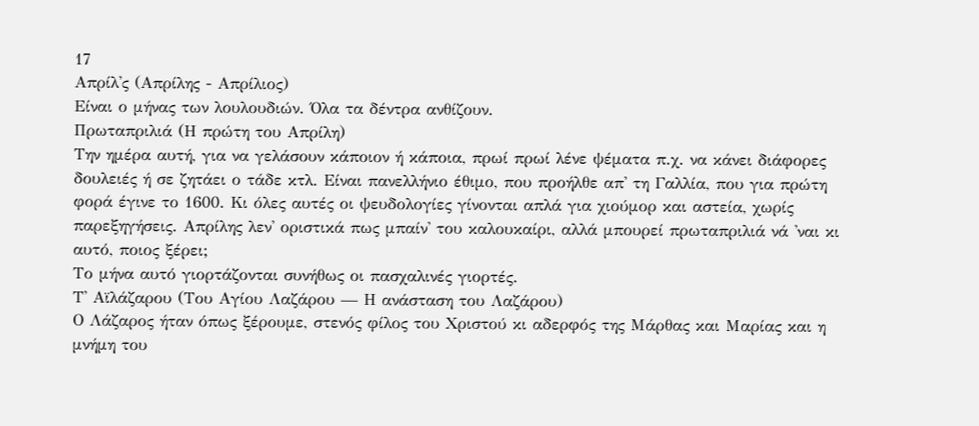17
Απρίλ'ς (Απρίλης - Απρίλιος)
Είναι ο μήνας των λουλουδιών. Όλα τα δέντρα ανθίζουν.
Πρωταπριλιά (Η πρώτη του Απρίλη)
Την ημέρα αυτή, για να γελάσουν κάποιον ή κάποια, πρωί πρωί λένε ψέματα π.χ. να κάνει διάφορες δουλειές ή σε ζητάει ο τάδε κτλ. Είναι πανελλήνιο έθιμο, που προήλθε απ' τη Γαλλία, που για πρώτη φορά έγινε το 1600. Κι όλες αυτές οι ψευδολογίες γίνονται απλά για χιούμορ και αστεία, χωρίς παρεξηγήσεις. Απρίλης λεν' οριστικά πως μπαίν' του καλουκαίρι, αλλά μπουρεί πρωταπριλιά νά 'ναι κι αυτό, ποιος ξέρει;
Το μήνα αυτό γιορτάζονται συνήθως οι πασχαλινές γιορτές.
Τ' Αϊλάζαρου (Του Αγίου Λαζάρου — Η ανάσταση του Λαζάρου)
Ο Λάζαρος ήταν όπως ξέρουμε, στενός φίλος του Χριστού κι αδερφός της Μάρθας και Μαρίας και η μνήμη του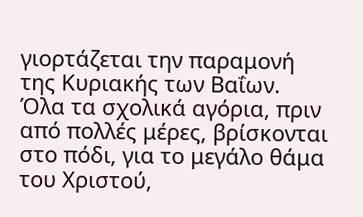γιορτάζεται την παραμονή της Κυριακής των Βαΐων. Όλα τα σχολικά αγόρια, πριν από πολλές μέρες, βρίσκονται στο πόδι, για το μεγάλο θάμα του Χριστού,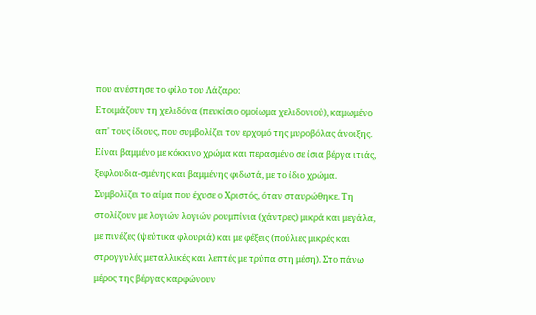που ανέστησε το φίλο του Λάζαρο:
Ετοιμάζουν τη χελιδόνα (πευκίσιο ομοίωμα χελιδονιού), καμωμένο απ' τους ίδιους, που συμβολίζει τον ερχομό της μυροβόλας άνοιξης. Είναι βαμμένο με κόκκινο χρώμα και περασμένο σε ίσια βέργα ιτιάς, ξεφλουδια-σμένης και βαμμένης φιδωτά, με το ίδιο χρώμα. Συμβολϊζει το αίμα που έχυσε ο Χριστός, όταν σταυρώθηκε. Τη στολίζουν με λογιών λογιών ρουμπίνια (χάντρες) μικρά και μεγάλα, με πινέζες (ψεύτικα φλουριά) και με φέξεις (πούλιες μικρές και στρογγυλές μεταλλικές και λεπτές με τρύπα στη μέση). Στο πάνω μέρος της βέργας καρφώνουν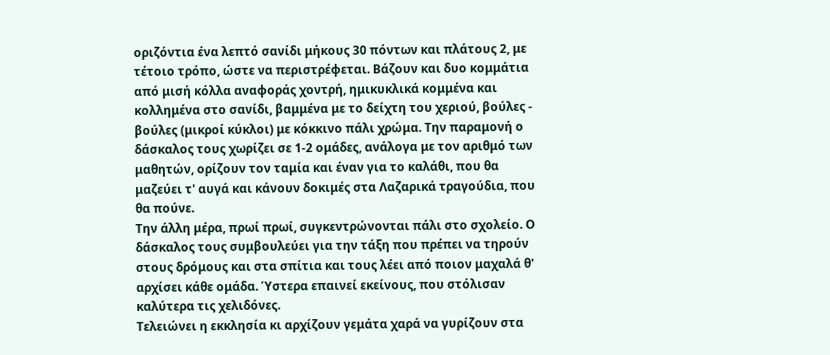οριζόντια ένα λεπτό σανίδι μήκους 30 πόντων και πλάτους 2, με τέτοιο τρόπο, ώστε να περιστρέφεται. Βάζουν και δυο κομμάτια από μισή κόλλα αναφοράς χοντρή, ημικυκλικά κομμένα και κολλημένα στο σανίδι, βαμμένα με το δείχτη του χεριού, βούλες - βούλες (μικροί κύκλοι) με κόκκινο πάλι χρώμα. Την παραμονή ο δάσκαλος τους χωρίζει σε 1-2 ομάδες, ανάλογα με τον αριθμό των μαθητών, ορίζουν τον ταμία και έναν για το καλάθι, που θα μαζεύει τ' αυγά και κάνουν δοκιμές στα Λαζαρικά τραγούδια, που θα πούνε.
Την άλλη μέρα, πρωί πρωί, συγκεντρώνονται πάλι στο σχολείο. Ο δάσκαλος τους συμβουλεύει για την τάξη που πρέπει να τηρούν στους δρόμους και στα σπίτια και τους λέει από ποιον μαχαλά θ' αρχίσει κάθε ομάδα. Ύστερα επαινεί εκείνους, που στόλισαν καλύτερα τις χελιδόνες.
Τελειώνει η εκκλησία κι αρχίζουν γεμάτα χαρά να γυρίζουν στα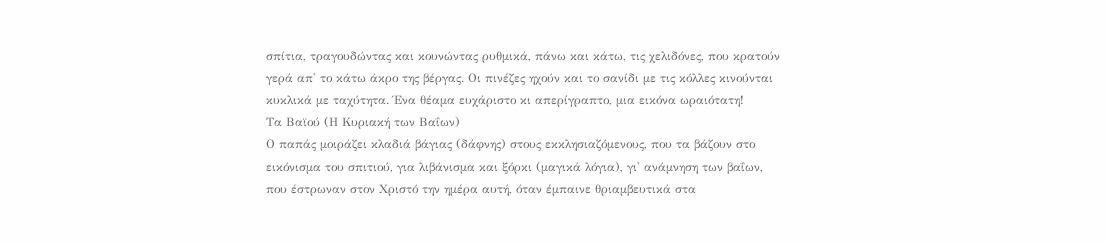σπίτια, τραγουδώντας και κουνώντας ρυθμικά, πάνω και κάτω, τις χελιδόνες, που κρατούν γερά απ' το κάτω άκρο της βέργας. Οι πινέζες ηχούν και το σανίδι με τις κόλλες κινούνται κυκλικά με ταχύτητα. Ένα θέαμα ευχάριστο κι απερίγραπτο, μια εικόνα ωραιότατη!
Τα Βαϊού (Η Κυριακή των Βαΐων)
Ο παπάς μοιράζει κλαδιά βάγιας (δάφνης) στους εκκλησιαζόμενους, που τα βάζουν στο εικόνισμα του σπιτιού, για λιβάνισμα και ξόρκι (μαγικά λόγια), γι' ανάμνηση των βαΐων, που έστρωναν στον Χριστό την ημέρα αυτή, όταν έμπαινε θριαμβευτικά στα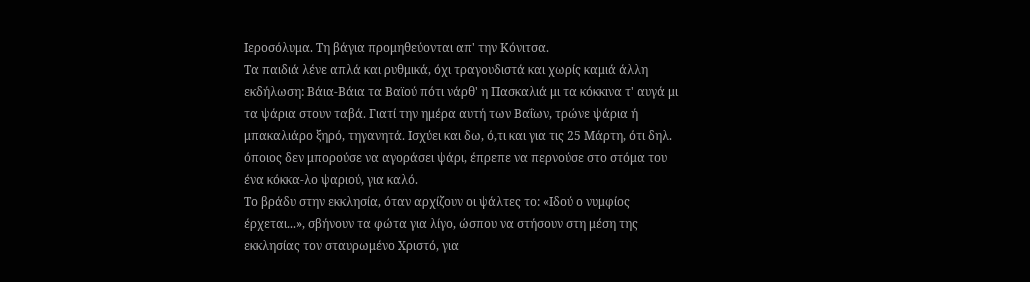Ιεροσόλυμα. Τη βάγια προμηθεύονται απ' την Κόνιτσα.
Τα παιδιά λένε απλά και ρυθμικά, όχι τραγουδιστά και χωρίς καμιά άλλη εκδήλωση: Βάια-Βάια τα Βαϊού πότι νάρθ' η Πασκαλιά μι τα κόκκινα τ' αυγά μι τα ψάρια στουν ταβά. Γιατί την ημέρα αυτή των Βαΐων, τρώνε ψάρια ή μπακαλιάρο ξηρό, τηγανητά. Ισχύει και δω, ό,τι και για τις 25 Μάρτη, ότι δηλ. όποιος δεν μπορούσε να αγοράσει ψάρι, έπρεπε να περνούσε στο στόμα του ένα κόκκα-λο ψαριού, για καλό.
Το βράδυ στην εκκλησία, όταν αρχίζουν οι ψάλτες το: «Ιδού ο νυμφίος έρχεται...», σβήνουν τα φώτα για λίγο, ώσπου να στήσουν στη μέση της εκκλησίας τον σταυρωμένο Χριστό, για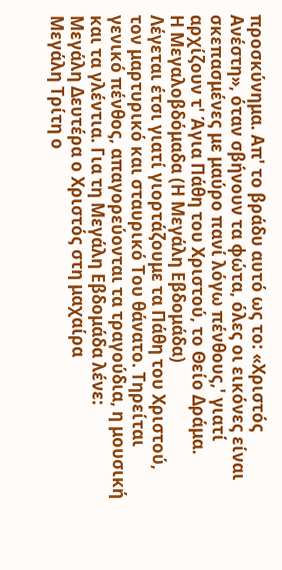προσκύνημα. Απ' το βράδυ αυτό ως το: «Χριστός Ανέστη», όταν σβήνουν τα φώτα, όλες οι εικόνες είναι σκεπασμένες με μαύρο πανί λόγω πένθους,' γιατί αρχίζουν τ' Άγια Πάθη του Χριστού, το Θείο Δράμα.
Η Μεγαλοβδόμαδα (Η Μεγάλη Εβδομάδα)
Λέγεται έτσι γιατί γιορτάζουμε τα Πάθη του Χριστού, τον μαρτυρικό και σταυρικό Του θάνατο. Τηρείται γενικό πένθος, απαγορεύονται τα τραγούδια, η μουσική και τα γλέντια. Για τη Μεγάλη Εβδομάδα λένε:
Μεγάλη Δευτέρα ο Χριστός στη μαχαίρα
Μεγάλη Τρίτη ο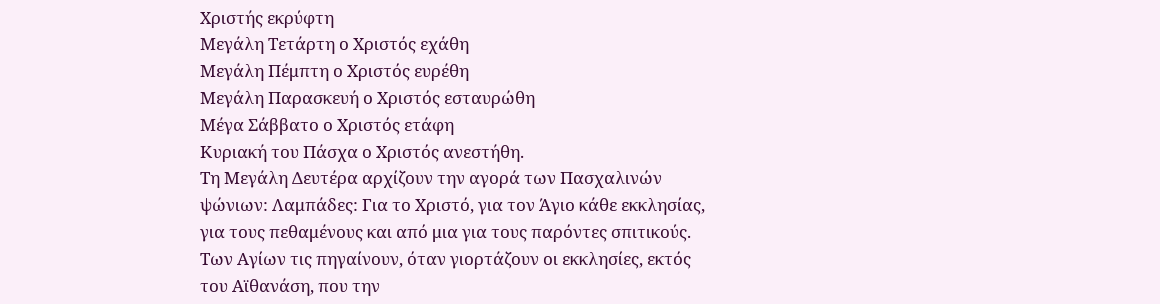Χριστής εκρύφτη
Μεγάλη Τετάρτη ο Χριστός εχάθη
Μεγάλη Πέμπτη ο Χριστός ευρέθη
Μεγάλη Παρασκευή ο Χριστός εσταυρώθη
Μέγα Σάββατο ο Χριστός ετάφη
Κυριακή του Πάσχα ο Χριστός ανεστήθη.
Τη Μεγάλη Δευτέρα αρχίζουν την αγορά των Πασχαλινών ψώνιων: Λαμπάδες: Για το Χριστό, για τον Άγιο κάθε εκκλησίας, για τους πεθαμένους και από μια για τους παρόντες σπιτικούς. Των Αγίων τις πηγαίνουν, όταν γιορτάζουν οι εκκλησίες, εκτός του Αϊθανάση, που την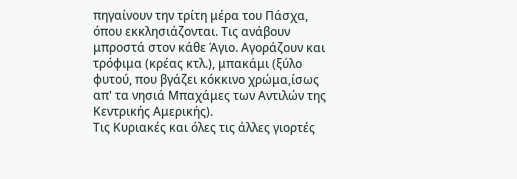πηγαίνουν την τρίτη μέρα του Πάσχα, όπου εκκλησιάζονται. Τις ανάβουν μπροστά στον κάθε Άγιο. Αγοράζουν και τρόφιμα (κρέας κτλ.), μπακάμι (ξύλο φυτού, που βγάζει κόκκινο χρώμα,ίσως απ' τα νησιά Μπαχάμες των Αντιλών της Κεντρικής Αμερικής).
Τις Κυριακές και όλες τις άλλες γιορτές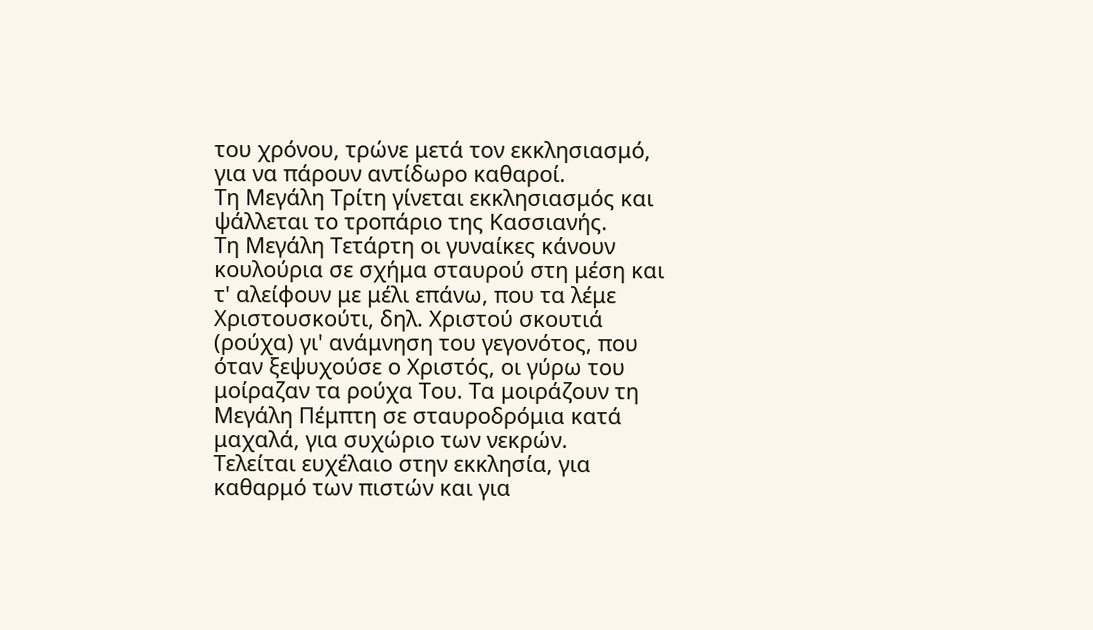του χρόνου, τρώνε μετά τον εκκλησιασμό, για να πάρουν αντίδωρο καθαροί.
Τη Μεγάλη Τρίτη γίνεται εκκλησιασμός και ψάλλεται το τροπάριο της Κασσιανής.
Τη Μεγάλη Τετάρτη οι γυναίκες κάνουν κουλούρια σε σχήμα σταυρού στη μέση και τ' αλείφουν με μέλι επάνω, που τα λέμε Χριστουσκούτι, δηλ. Χριστού σκουτιά (ρούχα) γι' ανάμνηση του γεγονότος, που όταν ξεψυχούσε ο Χριστός, οι γύρω του μοίραζαν τα ρούχα Του. Τα μοιράζουν τη Μεγάλη Πέμπτη σε σταυροδρόμια κατά μαχαλά, για συχώριο των νεκρών.
Τελείται ευχέλαιο στην εκκλησία, για καθαρμό των πιστών και για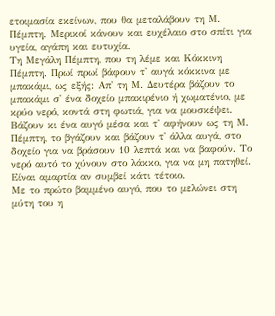ετοιμασία εκείνων, που θα μεταλάβουν τη Μ. Πέμπτη. Μερικοί κάνουν και ευχέλαιο στο σπίτι για υγεία, αγάπη και ευτυχία.
Τη Μεγάλη Πέμπτη, που τη λέμε και Κόκκινη Πέμπτη. Πρωί πρωί βάφουν τ' αυγά κόκκινα με μπακάμι, ως εξής: Απ' τη Μ. Δευτέρα βάζουν το μπακάμι σ' ένα δοχείο μπακιρένιο ή χωματένιο, με κρύο νερό, κοντά στη φωτιά, για να μουσκέψει. Βάζουν κι ένα αυγό μέσα και τ' αφήνουν ως τη Μ. Πέμπτη, το βγάζουν και βάζουν τ' άλλα αυγά, στο δοχείο για να βράσουν 10 λεπτά και να βαφούν. Το νερό αυτό το χύνουν στο λάκκο, για να μη πατηθεί. Είναι αμαρτία αν συμβεί κάτι τέτοιο.
Με το πρώτο βαμμένο αυγό, που το μελώνει στη μύτη του η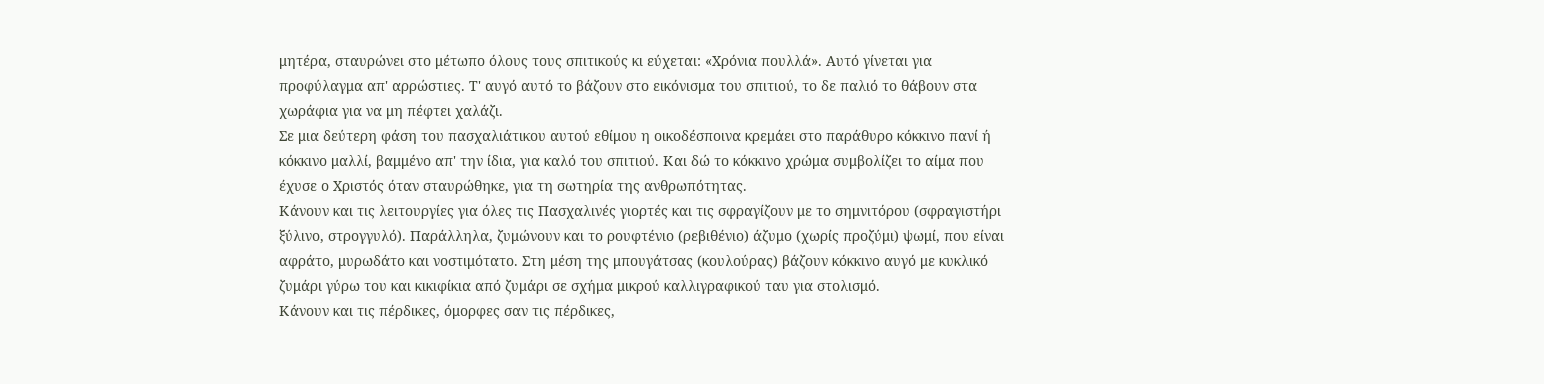μητέρα, σταυρώνει στο μέτωπο όλους τους σπιτικούς κι εύχεται: «Χρόνια πουλλά». Αυτό γίνεται για προφύλαγμα απ' αρρώστιες. Τ' αυγό αυτό το βάζουν στο εικόνισμα του σπιτιού, το δε παλιό το θάβουν στα χωράφια για να μη πέφτει χαλάζι.
Σε μια δεύτερη φάση του πασχαλιάτικου αυτού εθίμου η οικοδέσποινα κρεμάει στο παράθυρο κόκκινο πανί ή κόκκινο μαλλί, βαμμένο απ' την ίδια, για καλό του σπιτιού. Και δώ το κόκκινο χρώμα συμβολίζει το αίμα που έχυσε ο Χριστός όταν σταυρώθηκε, για τη σωτηρία της ανθρωπότητας.
Κάνουν και τις λειτουργίες για όλες τις Πασχαλινές γιορτές και τις σφραγίζουν με το σημνιτόρου (σφραγιστήρι ξύλινο, στρογγυλό). Παράλληλα, ζυμώνουν και το ρουφτένιο (ρεβιθένιο) άζυμο (χωρίς προζύμι) ψωμί, που είναι αφράτο, μυρωδάτο και νοστιμότατο. Στη μέση της μπουγάτσας (κουλούρας) βάζουν κόκκινο αυγό με κυκλικό ζυμάρι γύρω του και κικιφίκια από ζυμάρι σε σχήμα μικρού καλλιγραφικού ταυ για στολισμό.
Κάνουν και τις πέρδικες, όμορφες σαν τις πέρδικες,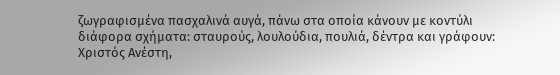ζωγραφισμένα πασχαλινά αυγά, πάνω στα οποία κάνουν με κοντύλι διάφορα σχήματα: σταυρούς, λουλούδια, πουλιά, δέντρα και γράφουν: Χριστός Ανέστη,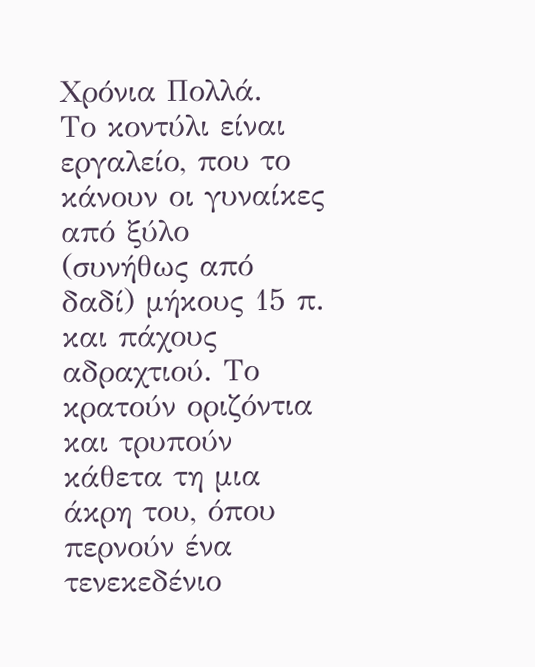Χρόνια Πολλά.
Το κοντύλι είναι εργαλείο, που το κάνουν οι γυναίκες από ξύλο (συνήθως από δαδί) μήκους 15 π. και πάχους αδραχτιού. Το κρατούν οριζόντια και τρυπούν κάθετα τη μια άκρη του, όπου περνούν ένα τενεκεδένιο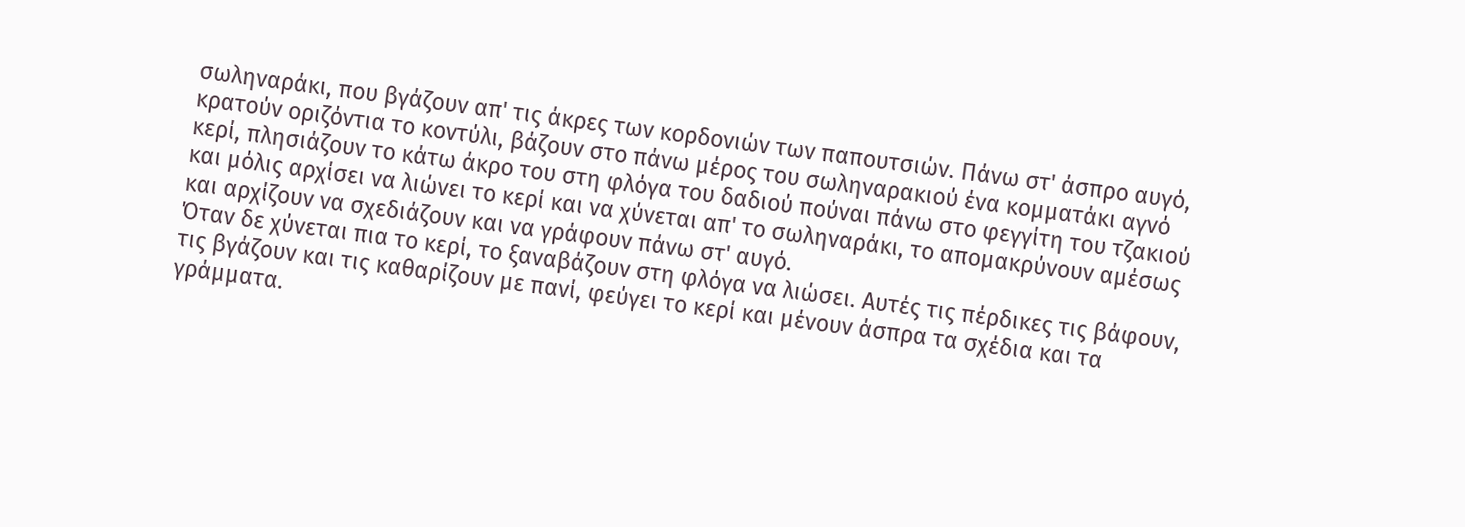σωληναράκι, που βγάζουν απ' τις άκρες των κορδονιών των παπουτσιών. Πάνω στ' άσπρο αυγό, κρατούν οριζόντια το κοντύλι, βάζουν στο πάνω μέρος του σωληναρακιού ένα κομματάκι αγνό κερί, πλησιάζουν το κάτω άκρο του στη φλόγα του δαδιού πούναι πάνω στο φεγγίτη του τζακιού και μόλις αρχίσει να λιώνει το κερί και να χύνεται απ' το σωληναράκι, το απομακρύνουν αμέσως και αρχίζουν να σχεδιάζουν και να γράφουν πάνω στ' αυγό.
Όταν δε χύνεται πια το κερί, το ξαναβάζουν στη φλόγα να λιώσει. Αυτές τις πέρδικες τις βάφουν, τις βγάζουν και τις καθαρίζουν με πανί, φεύγει το κερί και μένουν άσπρα τα σχέδια και τα γράμματα.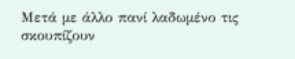Μετά με άλλο πανί λαδωμένο τις σκουπίζουν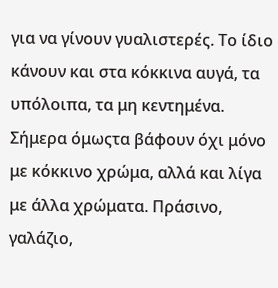για να γίνουν γυαλιστερές. Το ίδιο κάνουν και στα κόκκινα αυγά, τα υπόλοιπα, τα μη κεντημένα. Σήμερα όμωςτα βάφουν όχι μόνο με κόκκινο χρώμα, αλλά και λίγα με άλλα χρώματα. Πράσινο, γαλάζιο,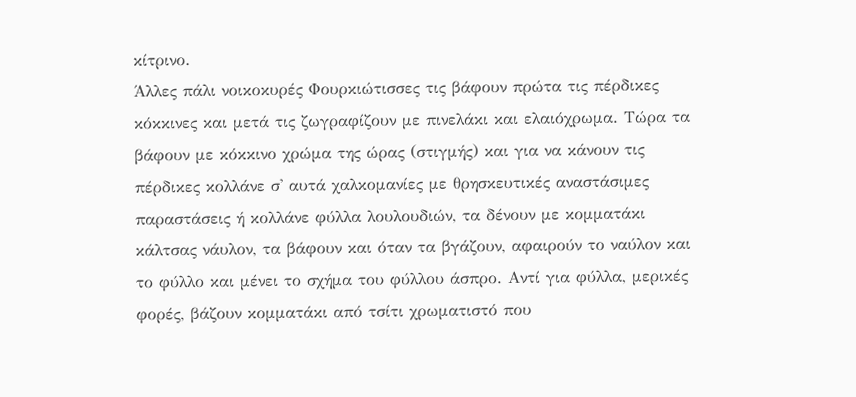κίτρινο.
Άλλες πάλι νοικοκυρές Φουρκιώτισσες τις βάφουν πρώτα τις πέρδικες κόκκινες και μετά τις ζωγραφίζουν με πινελάκι και ελαιόχρωμα. Τώρα τα βάφουν με κόκκινο χρώμα της ώρας (στιγμής) και για να κάνουν τις πέρδικες κολλάνε σ' αυτά χαλκομανίες με θρησκευτικές αναστάσιμες παραστάσεις ή κολλάνε φύλλα λουλουδιών, τα δένουν με κομματάκι κάλτσας νάυλον, τα βάφουν και όταν τα βγάζουν, αφαιρούν το ναύλον και το φύλλο και μένει το σχήμα του φύλλου άσπρο. Αντί για φύλλα, μερικές φορές, βάζουν κομματάκι από τσίτι χρωματιστό που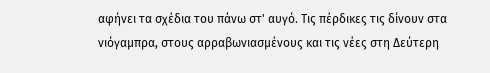αφήνει τα σχέδια του πάνω στ' αυγό. Τις πέρδικες τις δίνουν στα νιόγαμπρα, στους αρραβωνιασμένους και τις νέες στη Δεύτερη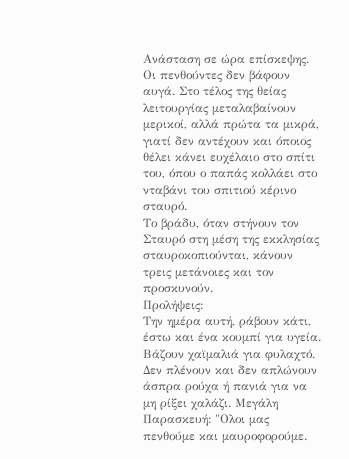Ανάσταση σε ώρα επίσκεψης. Οι πενθούντες δεν βάφουν αυγά. Στο τέλος της θείας λειτουργίας μεταλαβαίνουν μερικοί, αλλά πρώτα τα μικρά, γιατί δεν αντέχουν και όποιος θέλει κάνει ευχέλαιο στο σπίτι του, όπου ο παπάς κολλάει στο νταβάνι του σπιτιού κέρινο σταυρό.
Το βράδυ, όταν στήνουν τον Σταυρό στη μέση της εκκλησίας σταυροκοπιούνται, κάνουν τρεις μετάνοιες και τον προσκυνούν.
Προλήψεις:
Την ημέρα αυτή, ράβουν κάτι, έστω και ένα κουμπί για υγεία. Βάζουν χαϊμαλιά για φυλαχτό. Δεν πλένουν και δεν απλώνουν άσπρα ρούχα ή πανιά για να μη ρίξει χαλάζι. Μεγάλη Παρασκευή: "Ολοι μας πενθούμε και μαυροφορούμε.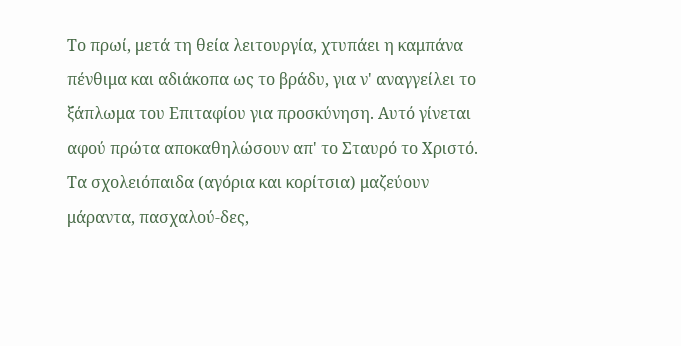Το πρωί, μετά τη θεία λειτουργία, χτυπάει η καμπάνα πένθιμα και αδιάκοπα ως το βράδυ, για ν' αναγγείλει το ξάπλωμα του Επιταφίου για προσκύνηση. Αυτό γίνεται αφού πρώτα αποκαθηλώσουν απ' το Σταυρό το Χριστό.
Τα σχολειόπαιδα (αγόρια και κορίτσια) μαζεύουν μάραντα, πασχαλού-δες,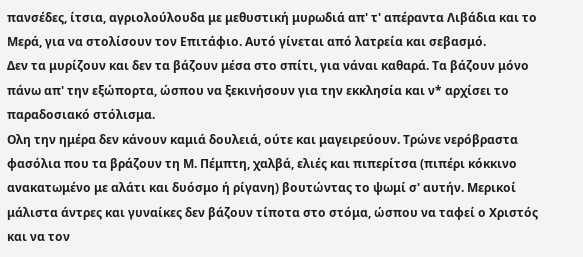πανσέδες, ίτσια, αγριολούλουδα με μεθυστική μυρωδιά απ' τ' απέραντα Λιβάδια και το Μερά, για να στολίσουν τον Επιτάφιο. Αυτό γίνεται από λατρεία και σεβασμό.
Δεν τα μυρίζουν και δεν τα βάζουν μέσα στο σπίτι, για νάναι καθαρά. Τα βάζουν μόνο πάνω απ' την εξώπορτα, ώσπου να ξεκινήσουν για την εκκλησία και ν* αρχίσει το παραδοσιακό στόλισμα.
Ολη την ημέρα δεν κάνουν καμιά δουλειά, ούτε και μαγειρεύουν. Τρώνε νερόβραστα φασόλια που τα βράζουν τη Μ. Πέμπτη, χαλβά, ελιές και πιπερίτσα (πιπέρι κόκκινο ανακατωμένο με αλάτι και δυόσμο ή ρίγανη) βουτώντας το ψωμί σ' αυτήν. Μερικοί μάλιστα άντρες και γυναίκες δεν βάζουν τίποτα στο στόμα, ώσπου να ταφεί ο Χριστός και να τον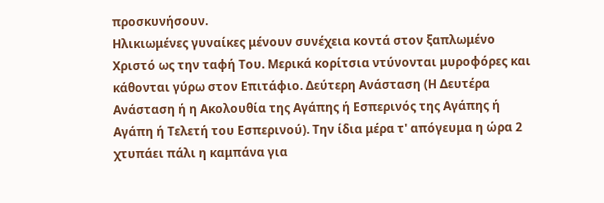προσκυνήσουν.
Ηλικιωμένες γυναίκες μένουν συνέχεια κοντά στον ξαπλωμένο Χριστό ως την ταφή Του. Μερικά κορίτσια ντύνονται μυροφόρες και κάθονται γύρω στον Επιτάφιο. Δεύτερη Ανάσταση (Η Δευτέρα Ανάσταση ή η Ακολουθία της Αγάπης ή Εσπερινός της Αγάπης ή Αγάπη ή Τελετή του Εσπερινού). Την ίδια μέρα τ' απόγευμα η ώρα 2 χτυπάει πάλι η καμπάνα για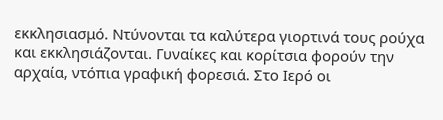εκκλησιασμό. Ντύνονται τα καλύτερα γιορτινά τους ρούχα και εκκλησιάζονται. Γυναίκες και κορίτσια φορούν την αρχαία, ντόπια γραφική φορεσιά. Στο Ιερό οι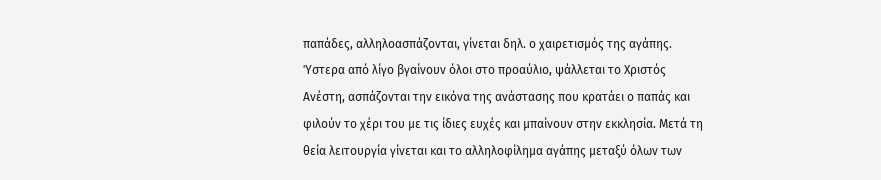παπάδες, αλληλοασπάζονται, γίνεται δηλ. ο χαιρετισμός της αγάπης.
Ύστερα από λίγο βγαίνουν όλοι στο προαύλιο, ψάλλεται το Χριστός Ανέστη, ασπάζονται την εικόνα της ανάστασης που κρατάει ο παπάς και φιλούν το χέρι του με τις ίδιες ευχές και μπαίνουν στην εκκλησία. Μετά τη θεία λειτουργία γίνεται και το αλληλοφίλημα αγάπης μεταξύ όλων των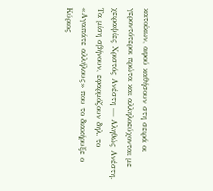κατοίκων, αφού καθήσουν στη σειρά οι γεροντότεροι πρώτα και αλληλοεύχονται με χειραψίες Χριστός Ανέστη — Αληθώς Ανέστη. Τα μίση σβήνουν, εφαρμόζουν δηλ. το «Αγαπάτε αλλήλους» που το διακήρυξε ο Κύριος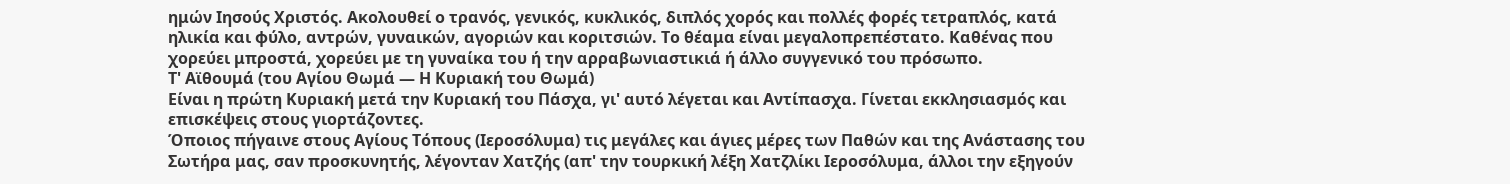ημών Ιησούς Χριστός. Ακολουθεί ο τρανός, γενικός, κυκλικός, διπλός χορός και πολλές φορές τετραπλός, κατά ηλικία και φύλο, αντρών, γυναικών, αγοριών και κοριτσιών. Το θέαμα είναι μεγαλοπρεπέστατο. Καθένας που χορεύει μπροστά, χορεύει με τη γυναίκα του ή την αρραβωνιαστικιά ή άλλο συγγενικό του πρόσωπο.
Τ' Αϊθουμά (του Αγίου Θωμά — Η Κυριακή του Θωμά)
Είναι η πρώτη Κυριακή μετά την Κυριακή του Πάσχα, γι' αυτό λέγεται και Αντίπασχα. Γίνεται εκκλησιασμός και επισκέψεις στους γιορτάζοντες.
Όποιος πήγαινε στους Αγίους Τόπους (Ιεροσόλυμα) τις μεγάλες και άγιες μέρες των Παθών και της Ανάστασης του Σωτήρα μας, σαν προσκυνητής, λέγονταν Χατζής (απ' την τουρκική λέξη Χατζλίκι Ιεροσόλυμα, άλλοι την εξηγούν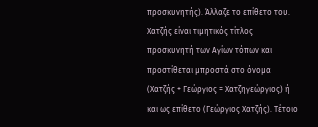προσκυνητής). Άλλαζε το επίθετο του. Χατζής είναι τιμητικός τίτλος προσκυνητή των Αγίων τόπων και προστίθεται μπροστά στο όνομα (Χατζής + Γεώργιος = Χατζηγεώργιος) ή και ως επίθετο (Γεώργιος Χατζής). Τέτοιο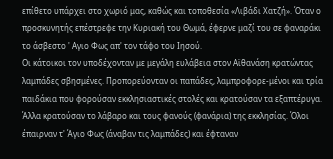επίθετο υπάρχει στο χωριό μας, καθώς και τοποθεσία «Λιβάδι Χατζή». Όταν ο προσκυνητής επέστρεφε την Κυριακή του Θωμά, έφερνε μαζί του σε φαναράκι το άσβεστο ' Αγιο Φως απ' τον τάφο του Ιησού.
Οι κάτοικοι τον υποδέχονταν με μεγάλη ευλάβεια στον Αϊθανάση κρατώντας λαμπάδες σβησμένες. Προπορεύονταν οι παπάδες, λαμπροφορε-μένοι και τρία παιδάκια που φορούσαν εκκλησιαστικές στολές και κρατούσαν τα εξαπτέρυγα.
Άλλα κρατούσαν το λάβαρο και τους φανούς (φανάρια) της εκκλησίας. Όλοι έπαιρναν τ' Άγιο Φως (άναβαν τις λαμπάδες) και έφταναν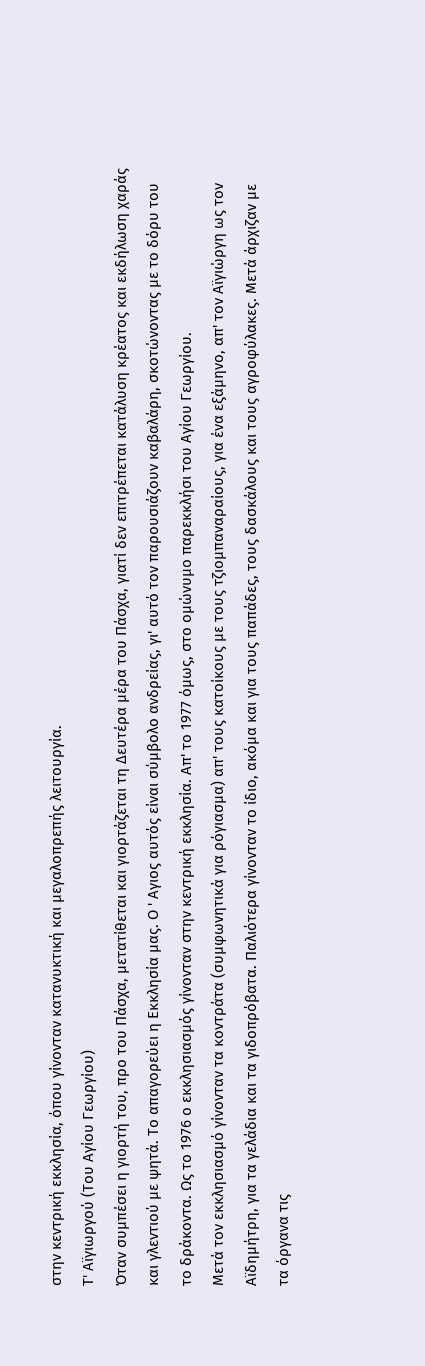στην κεντρική εκκλησία, όπου γίνονταν κατανυκτική και μεγαλοπρεπής λειτουργία.
Τ' Αϊγιωργού (Του Αγίου Γεωργίου)
Όταν συμπέσει η γιορτή του, προ του Πάσχα, μετατίθεται και γιορτάζεται τη Δευτέρα μέρα του Πάσχα, γιατί δεν επιτρέπεται κατάλυση κρέατος και εκδήλωση χαράς και γλεντιού με ψητά. Το απαγορεύει η Εκκλησία μας. Ο ' Αγιος αυτός είναι σύμβολο ανδρείας, γι' αυτό τον παρουσιάζουν καβαλάρη, σκοτώνοντας με το δόρυ του το δράκοντα. Ως το 1976 ο εκκλησιασμός γίνονταν στην κεντρική εκκλησία. Απ' το 1977 όμως, στο ομώνυμο παρεκκλήσι του Αγίου Γεωργίου.
Μετά τον εκκλησιασμό γίνονταν τα κοντράτα (συμφωνητικά για ρόγιασμα) απ' τους κατοίκους με τους τζιομπαναραίους, για ένα εξάμηνο, απ' τον Αϊγιώργη ως τον Αϊδημήτρη, για τα γελάδια και τα γιδοπρόβατα. Παλιότερα γίνονταν το ίδιο, ακόμα και για τους παπάδες, τους δασκάλους και τους αγροφύλακες. Μετά άρχιζαν με τα όργανα τις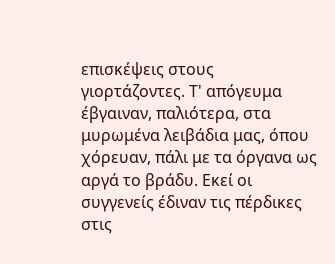επισκέψεις στους γιορτάζοντες. Τ' απόγευμα έβγαιναν, παλιότερα, στα μυρωμένα λειβάδια μας, όπου χόρευαν, πάλι με τα όργανα ως αργά το βράδυ. Εκεί οι συγγενείς έδιναν τις πέρδικες στις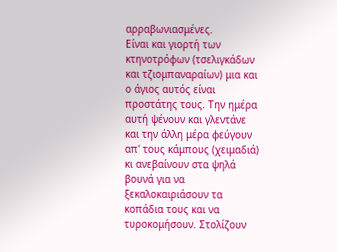αρραβωνιασμένες.
Είναι και γιορτή των κτηνοτρόφων (τσελιγκάδων και τζιομπαναραίων) μια και ο άγιος αυτός είναι προστάτης τους. Την ημέρα αυτή ψένουν και γλεντάνε και την άλλη μέρα φεύγουν απ' τους κάμπους (χειμαδιά) κι ανεβαίνουν στα ψηλά βουνά για να ξεκαλοκαιριάσουν τα κοπάδια τους και να τυροκομήσουν. Στολίζουν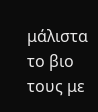μάλιστα το βιο τους με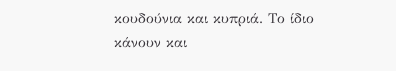κουδούνια και κυπριά. Το ίδιο κάνουν και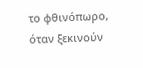το φθινόπωρο, όταν ξεκινούν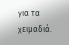για τα χειμαδιά.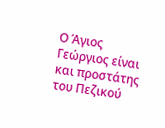Ο Άγιος Γεώργιος είναι και προστάτης του Πεζικού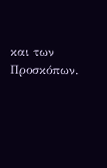και των Προσκόπων.